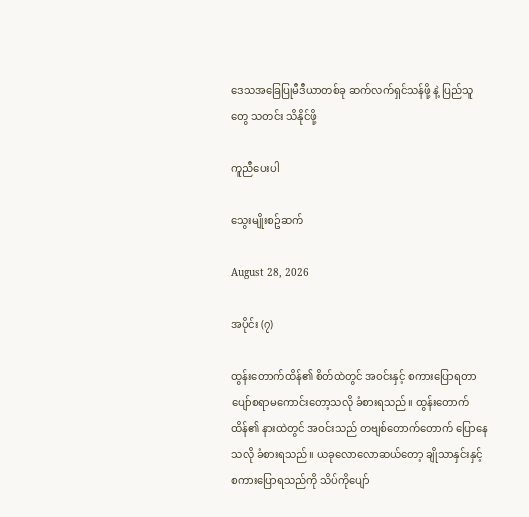ဒေသအခြေပြုမီဒီယာတစ်ခု ဆက်လက်ရှင်သန်ဖို့ နဲ့ ပြည်သူတွေ သတင်း သိနိုင်ဖို့

ကူညီပေးပါ

သွေးမျိုးစဥ်ဆက်

August 28, 2026

အပိုင်း (၇)

ထွန်းတောက်ထိန်၏ စိတ်ထဲတွင် အဝင်းနှင့် စကားပြောရတာ ပျော်စရာမကောင်းတော့သလို ခံစားရသည်။ ထွန်းတောက်ထိန်၏ နားထဲတွင် အဝင်းသည် တဗျစ်တောက်တောက် ပြောနေသလို ခံစားရသည်။ ယခုလောလောဆယ်တော့ ချိုသာနှင်းနှင့် စကားပြောရသည်ကို သိပ်ကိုပျော်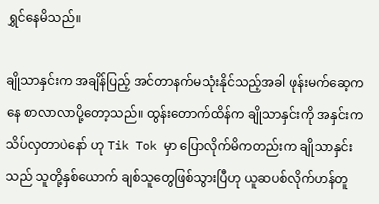ရွှင်နေမိသည်။

ချိုသာနှင်းက အချိန်ပြည့် အင်တာနက်မသုံးနိုင်သည့်အခါ ဖုန်းမက်ဆေ့ကနေ စာလာလာပို့တော့သည်။ ထွန်းတောက်ထိန်က ချိုသာနှင်းကို အနှင်းက သိပ်လှတာပဲနော် ဟု Tik Tok မှာ ပြောလိုက်မိကတည်းက ချိုသာနှင်းသည် သူတို့နှစ်ယောက် ချစ်သူတွေဖြစ်သွားပြီဟု ယူဆပစ်လိုက်ဟန်တူ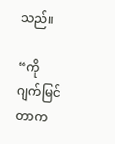သည်။

“ကိုဂျက်မြင်တာက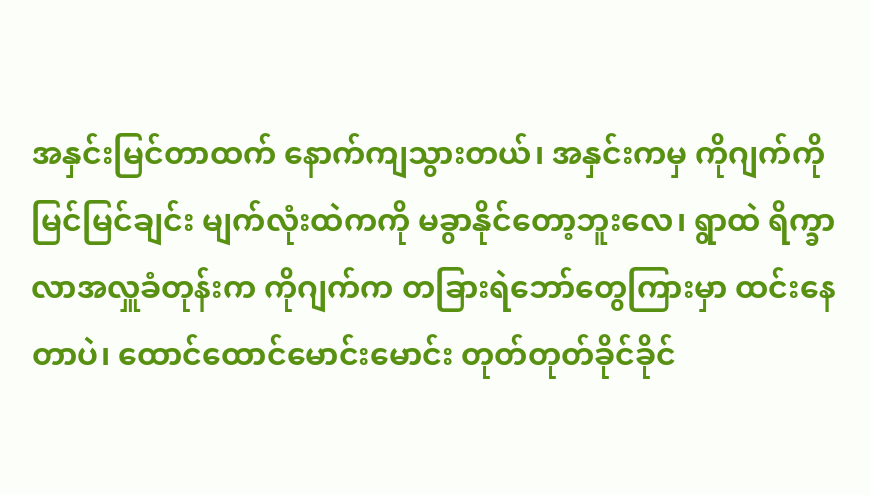အနှင်းမြင်တာထက် နောက်ကျသွားတယ်၊ အနှင်းကမှ ကိုဂျက်ကို မြင်မြင်ချင်း မျက်လုံးထဲကကို မခွာနိုင်တော့ဘူးလေ၊ ရွာထဲ ရိက္ခာလာအလှူခံတုန်းက ကိုဂျက်က တခြားရဲဘော်တွေကြားမှာ ထင်းနေတာပဲ၊ ထောင်ထောင်မောင်းမောင်း တုတ်တုတ်ခိုင်ခိုင်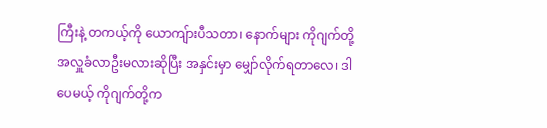ကြီးနဲ့ တကယ့်ကို ယောကျ်ားပီသတာ၊ နောက်များ ကိုဂျက်တို့ အလှူခံလာဦးမလားဆိုပြီး အနှင်းမှာ မျှော်လိုက်ရတာလေ၊ ဒါပေမယ့် ကိုဂျက်တို့က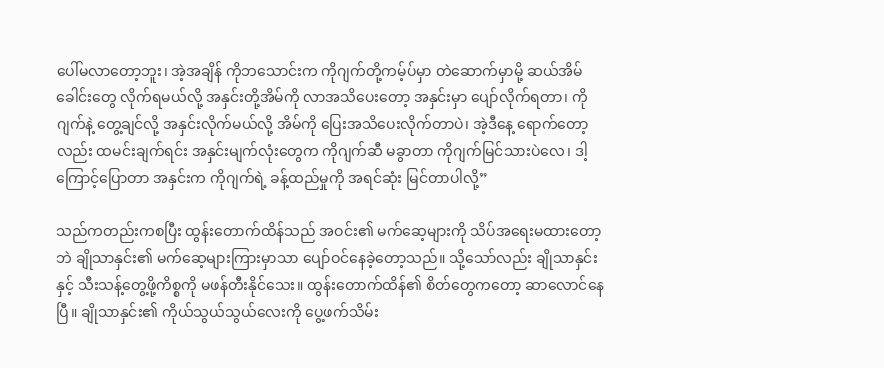ပေါ်မလာတော့ဘူး၊ အဲ့အချိန် ကိုဘသောင်းက ကိုဂျက်တို့ကမ့်ပ်မှာ တဲဆောက်မှာမို့ ဆယ်အိမ်ခေါင်းတွေ လိုက်ရမယ်လို့ အနှင်းတို့အိမ်ကို လာအသိပေးတော့ အနှင်းမှာ ပျော်လိုက်ရတာ၊ ကိုဂျက်နဲ့ တွေ့ချင်လို့ အနှင်းလိုက်မယ်လို့ အိမ်ကို ပြေးအသိပေးလိုက်တာပဲ၊ အဲ့ဒီနေ့ ရောက်တော့လည်း ထမင်းချက်ရင်း အနှင်းမျက်လုံးတွေက ကိုဂျက်ဆီ မခွာတာ ကိုဂျက်မြင်သားပဲလေ၊ ဒါ့ကြောင့်ပြောတာ အနှင်းက ကိုဂျက်ရဲ့ ခန့်ထည်မှုကို အရင်ဆုံး မြင်တာပါလို့”

သည်ကတည်းကစပြီး ထွန်းတောက်ထိန်သည် အဝင်း၏ မက်ဆေ့များကို သိပ်အရေးမထားတော့ဘဲ ချိုသာနှင်း၏ မက်ဆေ့များကြားမှာသာ ပျော်ဝင်နေခဲ့တော့သည်။ သို့သော်လည်း ချိုသာနှင်းနှင့် သီးသန့်တွေ့ဖို့ကိစ္စကို မဖန်တီးနိုင်သေး။ ထွန်းတောက်ထိန်၏ စိတ်တွေကတော့ ဆာလောင်နေပြီ။ ချိုသာနှင်း၏ ကိုယ်သွယ်သွယ်လေးကို ပွေ့ဖက်သိမ်း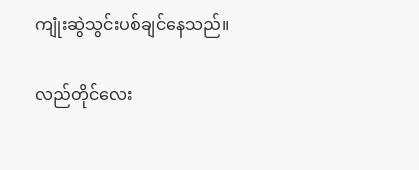ကျုံးဆွဲသွင်းပစ်ချင်နေသည်။

လည်တိုင်လေး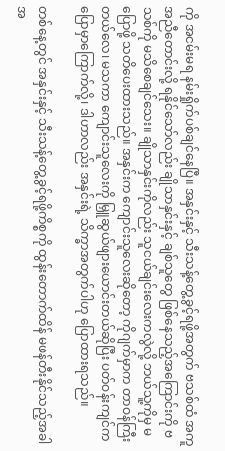ကို အငမ်းမရ နမ်းရှိုက်ပစ်ချင်နေပြီ။ အနှင်းနှင့် သီးသန့်တွေ့ခွင့်ရဖို့အတွက် ဗသစ်ထံ အကူအညီတောင်းလို့ ရနိုင်သော်လည်း ချိုသာနှင်းနှင့် ချစ်သူတွေ ဖြစ်နေသည့်အကြောင်းကို ဗသစ်ကို မသိစေချင်သေး။ ချိုသာနှင်းကိုလည်း သူငယ်ချင်းလေးကလွဲလို့ ဘယ်သူ့ကိုမှ မပြောဖို့ သတိပေးထားသည်။ အနှင်းက ကျောင်းသူလေးဆိုတော့ ကိုဂျက်မှာက တာဝန်ကြီးတယ်လေ၊ မသကာ ကျောင်းသူလေးကို မြှူဆွယ်ဖျားယောင်းတယ်ဆိုပြီး ပတ်ဝန်းကျင်က ပြောမှာကြောက်လို့၊ ဒါဟာလည်း အနှင်းရဲ့ သိက္ခာအတွက်ပါဟု ပြောထားရသည်။

တစ်နေ့တွင် အနှင်းနှင့် သီးသန့်တွေ့ခွင့်ရဖို့ကိစ္စကို ထွန်းတောက်ထိန် မဖန်တီးနိုင်သည့်အခါ အ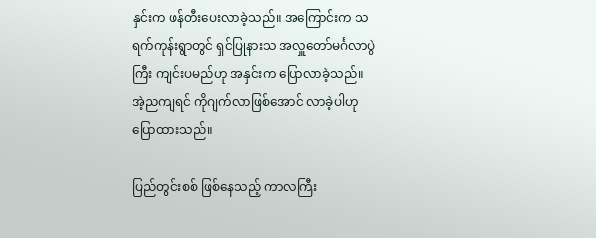နှင်းက ဖန်တီးပေးလာခဲ့သည်။ အကြောင်းက သရက်ကုန်းရွာတွင် ရှင်ပြုနားသ အလှူတော်မင်္ဂလာပွဲကြီး ကျင်းပမည်ဟု အနှင်းက ပြောလာခဲ့သည်။ အဲ့ညကျရင် ကိုဂျက်လာဖြစ်အောင် လာခဲ့ပါဟု ပြောထားသည်။

ပြည်တွင်းစစ် ဖြစ်နေသည့် ကာလကြီး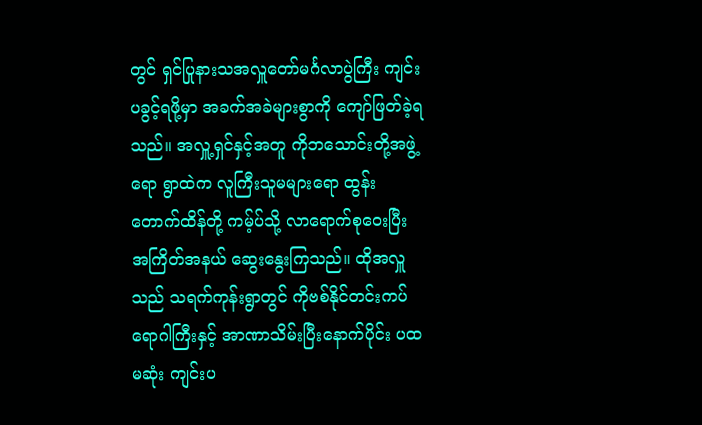တွင် ရှင်ပြုနားသအလှူတော်မင်္ဂလာပွဲကြီး ကျင်းပခွင့်ရဖို့မှာ အခက်အခဲများစွာကို ကျော်ဖြတ်ခဲ့ရသည်။ အလှူ့ရှင်နှင့်အတူ ကိုဘသောင်းတို့အဖွဲ့ရော ရွာထဲက လူကြီးသူမများရော ထွန်းတောက်ထိန်တို့ ကမ့်ပ်သို့ လာရောက်စုဝေးပြီး အကြိတ်အနယ် ဆွေးနွေးကြသည်။ ထိုအလှူသည် သရက်ကုန်းရွာတွင် ကိုဗစ်နိုင်တင်းကပ်ရောဂါကြီးနှင့် အာဏာသိမ်းပြီးနောက်ပိုင်း ပထမဆုံး ကျင်းပ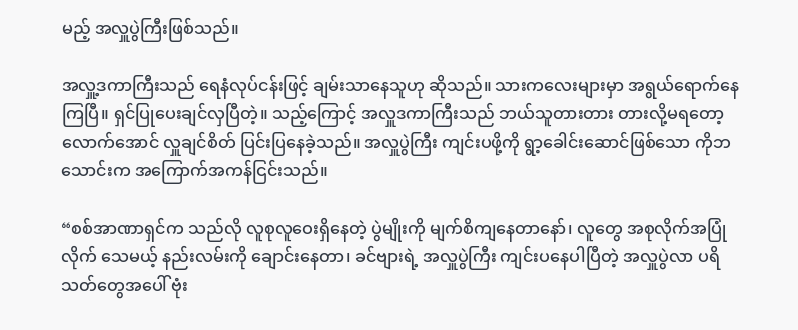မည့် အလှူပွဲကြီးဖြစ်သည်။

အလှူ့ဒကာကြီးသည် ရေနံလုပ်ငန်းဖြင့် ချမ်းသာနေသူဟု ဆိုသည်။ သားကလေးများမှာ အရွယ်ရောက်နေကြပြီ။ ရှင်ပြုပေးချင်လှပြီတဲ့။ သည့်ကြောင့် အလှူဒကာကြီးသည် ဘယ်သူတားတား တားလို့မရတော့လောက်အောင် လှူချင်စိတ် ပြင်းပြနေခဲ့သည်။ အလှူပွဲကြီး ကျင်းပဖို့ကို ရွာ့ခေါင်းဆောင်ဖြစ်သော ကိုဘသောင်းက အကြောက်အကန်ငြင်းသည်။

“စစ်အာဏာရှင်က သည်လို လူစုလူဝေးရှိနေတဲ့ ပွဲမျိုးကို မျက်စိကျနေတာနော်၊ လူတွေ အစုလိုက်အပြုံလိုက် သေမယ့် နည်းလမ်းကို ချောင်းနေတာ၊ ခင်ဗျားရဲ့ အလှူပွဲကြီး ကျင်းပနေပါပြီတဲ့ အလှူပွဲလာ ပရိသတ်တွေအပေါ် ဗုံး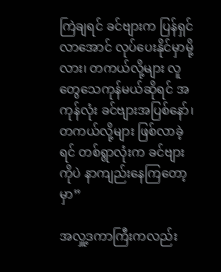ကြဲချရင် ခင်ဗျားက ပြန်ရှင်လာအောင် လုပ်ပေးနိုင်မှာမို့လား၊ တကယ်လို့များ လူတွေသေကုန်မယ်ဆိုရင် အကုန်လုံး ခင်ဗျားအပြစ်နော်၊ တကယ်လို့များ ဖြစ်လာခဲ့ရင် တစ်ရွာလုံးက ခင်ဗျားကိုပဲ နာကျည်းနေကြတော့မှာ”

အလှူ့ဒကာကြီးကလည်း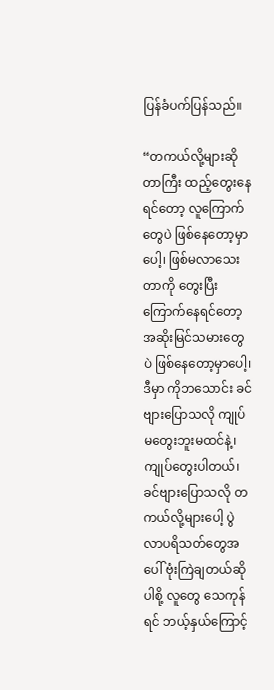ပြန်ခံပက်ပြန်သည်။

“တကယ်လို့များဆိုတာကြီး ထည့်တွေးနေရင်တော့ လူကြောက်တွေပဲ ဖြစ်နေတော့မှာပေါ့၊ ဖြစ်မလာသေးတာကို တွေးပြီး ကြောက်နေရင်တော့ အဆိုးမြင်သမားတွေပဲ ဖြစ်နေတော့မှာပေါ့၊ ဒီမှာ ကိုဘသောင်း ခင်ဗျားပြောသလို ကျုပ်မတွေးဘူးမထင်နဲ့၊ ကျုပ်တွေးပါတယ်၊ ခင်ဗျားပြောသလို တကယ်လို့များပေါ့ ပွဲလာပရိသတ်တွေအပေါ် ဗုံးကြဲချတယ်ဆိုပါစို့ လူတွေ သေကုန်ရင် ဘယ့်နှယ်ကြောင့်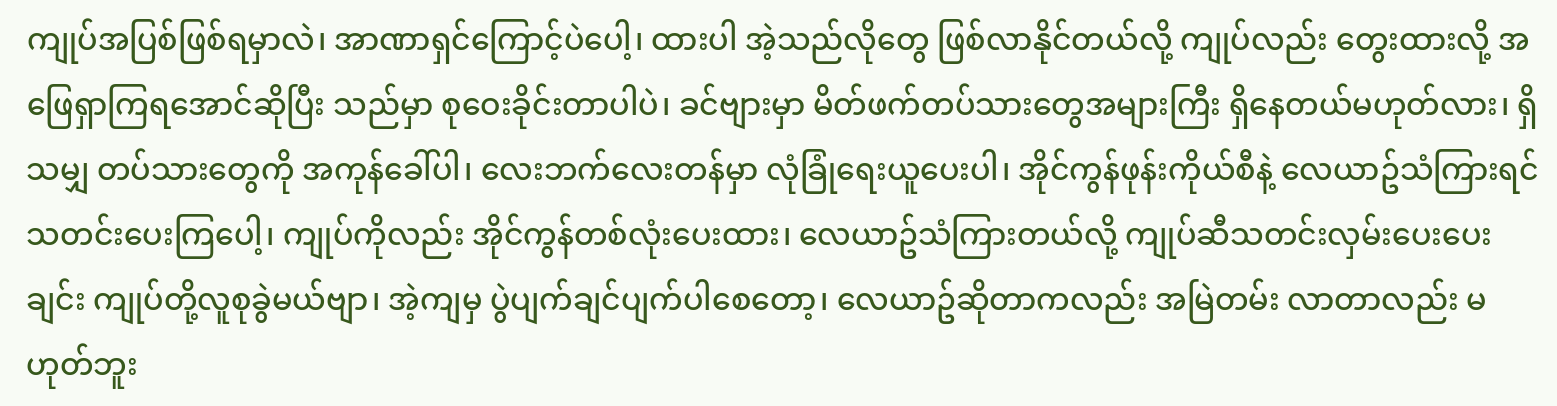ကျုပ်အပြစ်ဖြစ်ရမှာလဲ၊ အာဏာရှင်ကြောင့်ပဲပေါ့၊ ထားပါ အဲ့သည်လိုတွေ ဖြစ်လာနိုင်တယ်လို့ ကျုပ်လည်း တွေးထားလို့ အဖြေရှာကြရအောင်ဆိုပြီး သည်မှာ စုဝေးခိုင်းတာပါပဲ၊ ခင်ဗျားမှာ မိတ်ဖက်တပ်သားတွေအများကြီး ရှိနေတယ်မဟုတ်လား၊ ရှိသမျှ တပ်သားတွေကို အကုန်ခေါ်ပါ၊ လေးဘက်လေးတန်မှာ လုံခြုံရေးယူပေးပါ၊ အိုင်ကွန်ဖုန်းကိုယ်စီနဲ့ လေယာဥ်သံကြားရင် သတင်းပေးကြပေါ့၊ ကျုပ်ကိုလည်း အိုင်ကွန်တစ်လုံးပေးထား၊ လေယာဥ်သံကြားတယ်လို့ ကျုပ်ဆီသတင်းလှမ်းပေးပေးချင်း ကျုပ်တို့လူစုခွဲမယ်ဗျာ၊ အဲ့ကျမှ ပွဲပျက်ချင်ပျက်ပါစေတော့၊ လေယာဥ်ဆိုတာကလည်း အမြဲတမ်း လာတာလည်း မဟုတ်ဘူး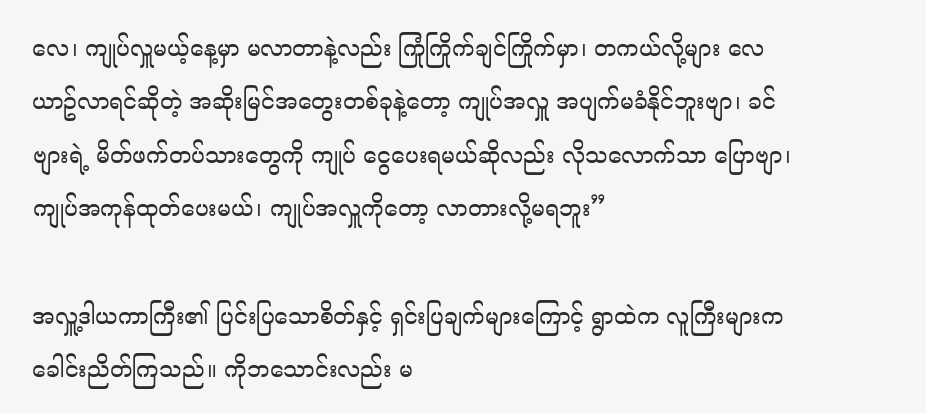လေ၊ ကျုပ်လှူမယ့်နေ့မှာ မလာတာနဲ့လည်း ကြုံကြိုက်ချင်ကြိုက်မှာ၊ တကယ်လို့များ လေယာဥ်လာရင်ဆိုတဲ့ အဆိုးမြင်အတွေးတစ်ခုနဲ့တော့ ကျုပ်အလှူ အပျက်မခံနိုင်ဘူးဗျာ၊ ခင်ဗျားရဲ့ မိတ်ဖက်တပ်သားတွေကို ကျုပ် ငွေပေးရမယ်ဆိုလည်း လိုသလောက်သာ ပြောဗျာ၊ ကျုပ်အကုန်ထုတ်ပေးမယ်၊ ကျုပ်အလှူကိုတော့ လာတားလို့မရဘူး”

အလှူ့ဒါယကာကြီး၏ ပြင်းပြသောစိတ်နှင့် ရှင်းပြချက်များကြောင့် ရွာထဲက လူကြီးများက ခေါင်းညိတ်ကြသည်။ ကိုဘသောင်းလည်း မ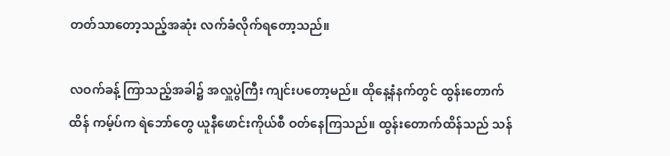တတ်သာတော့သည့်အဆုံး လက်ခံလိုက်ရတော့သည်။

လဝက်ခန့် ကြာသည့်အခါ၌ အလှူပွဲကြီး ကျင်းပတော့မည်။ ထိုနေ့နံနက်တွင် ထွန်းတောက်ထိန် ကမ့်ပ်က ရဲဘော်တွေ ယူနီဖောင်းကိုယ်စီ ဝတ်နေကြသည်။ ထွန်းတောက်ထိန်သည် သန်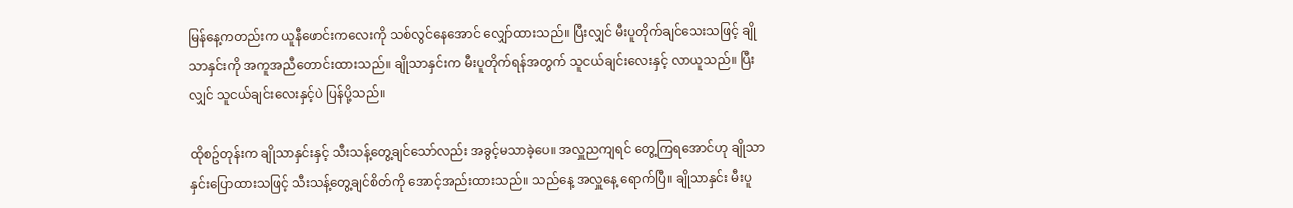မြန်နေ့ကတည်းက ယူနီဖောင်းကလေးကို သစ်လွင်နေအောင် လျှော်ထားသည်။ ပြီးလျှင် မီးပူတိုက်ချင်သေးသဖြင့် ချိုသာနှင်းကို အကူအညီတောင်းထားသည်။ ချိုသာနှင်းက မီးပူတိုက်ရန်အတွက် သူငယ်ချင်းလေးနှင့် လာယူသည်။ ပြီးလျှင် သူငယ်ချင်းလေးနှင့်ပဲ ပြန်ပို့သည်။

ထိုစဥ်တုန်းက ချိုသာနှင်းနှင့် သီးသန့်တွေ့ချင်သော်လည်း အခွင့်မသာခဲ့ပေ။ အလှူညကျရင် တွေ့ကြရအောင်ဟု ချိုသာနှင်းပြောထားသဖြင့် သီးသန့်တွေ့ချင်စိတ်ကို အောင့်အည်းထားသည်။ သည်နေ့ အလှူနေ့ ရောက်ပြီ။ ချိုသာနှင်း မီးပူ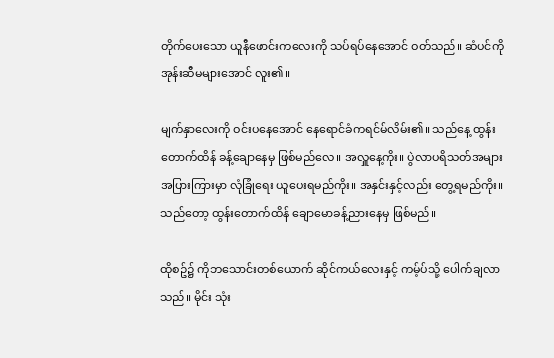တိုက်ပေးသော ယူနီဖောင်းကလေးကို သပ်ရပ်နေအောင် ဝတ်သည်။ ဆံပင်ကို အုန်းဆီမများအောင် လူး၏။

မျက်နှာလေးကို ဝင်းပနေအောင် နေရောင်ခံကရင်မ်လိမ်း၏။ သည်နေ့ ထွန်းတောက်ထိန် ခန့်ချောနေမှ ဖြစ်မည်လေ။ အလှူနေ့ကိုး။ ပွဲလာပရိသတ်အများအပြားကြားမှာ လုံခြုံရေး ယူပေးရမည်ကိုး။ အနှင်းနှင့်လည်း တွေ့ရမည်ကိုး။ သည်တော့ ထွန်းတောက်ထိန် ချောမောခန့်ညားနေမှ ဖြစ်မည်။

ထိုစဥ်၌ ကိုဘသောင်းတစ်ယောက် ဆိုင်ကယ်လေးနှင့် ကမ့်ပ်သို့ ပေါက်ချလာသည်။ မိုင်း သုံး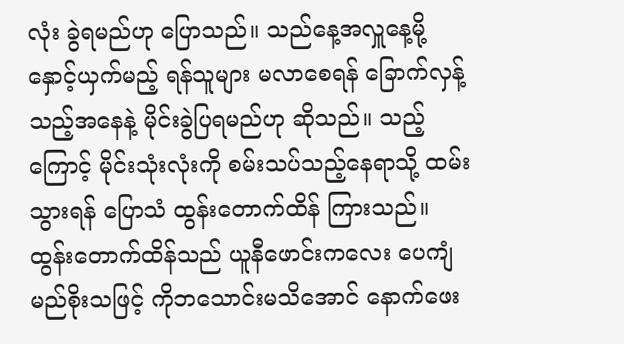လုံး ခွဲရမည်ဟု ပြောသည်။ သည်နေ့အလှူနေ့မို့ နှောင့်ယှက်မည့် ရန်သူများ မလာစေရန် ခြောက်လှန့်သည့်အနေနဲ့ မိုင်းခွဲပြရမည်ဟု ဆိုသည်။ သည့်ကြောင့် မိုင်းသုံးလုံးကို စမ်းသပ်သည့်နေရာသို့ ထမ်းသွားရန် ပြောသံ ထွန်းတောက်ထိန် ကြားသည်။ ထွန်းတောက်ထိန်သည် ယူနီဖောင်းကလေး ပေကျံမည်စိုးသဖြင့် ကိုဘသောင်းမသိအောင် နောက်ဖေး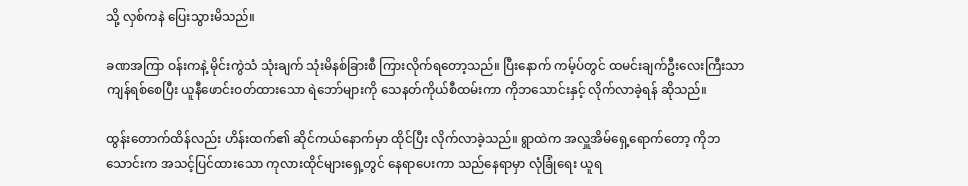သို့ လှစ်ကနဲ ပြေးသွားမိသည်။

ခဏအကြာ ဝန်းကနဲ့ မိုင်းကွဲသံ သုံးချက် သုံးမိနစ်ခြားစီ ကြားလိုက်ရတော့သည်။ ပြီးနောက် ကမ့်ပ်တွင် ထမင်းချက်ဦးလေးကြီးသာ ကျန်ရစ်စေပြီး ယူနီဖောင်းဝတ်ထားသော ရဲဘော်များကို သေနတ်ကိုယ်စီထမ်းကာ ကိုဘသောင်းနှင့် လိုက်လာခဲ့ရန် ဆိုသည်။

ထွန်းတောက်ထိန်လည်း ဟိန်းထက်၏ ဆိုင်ကယ်နောက်မှာ ထိုင်ပြီး လိုက်လာခဲ့သည်။ ရွာထဲက အလှူအိမ်ရှေ့ရောက်တော့ ကိုဘသောင်းက အသင့်ပြင်ထားသော ကုလားထိုင်များရှေ့တွင် နေရာပေးကာ သည်နေရာမှာ လုံခြုံရေး ယူရ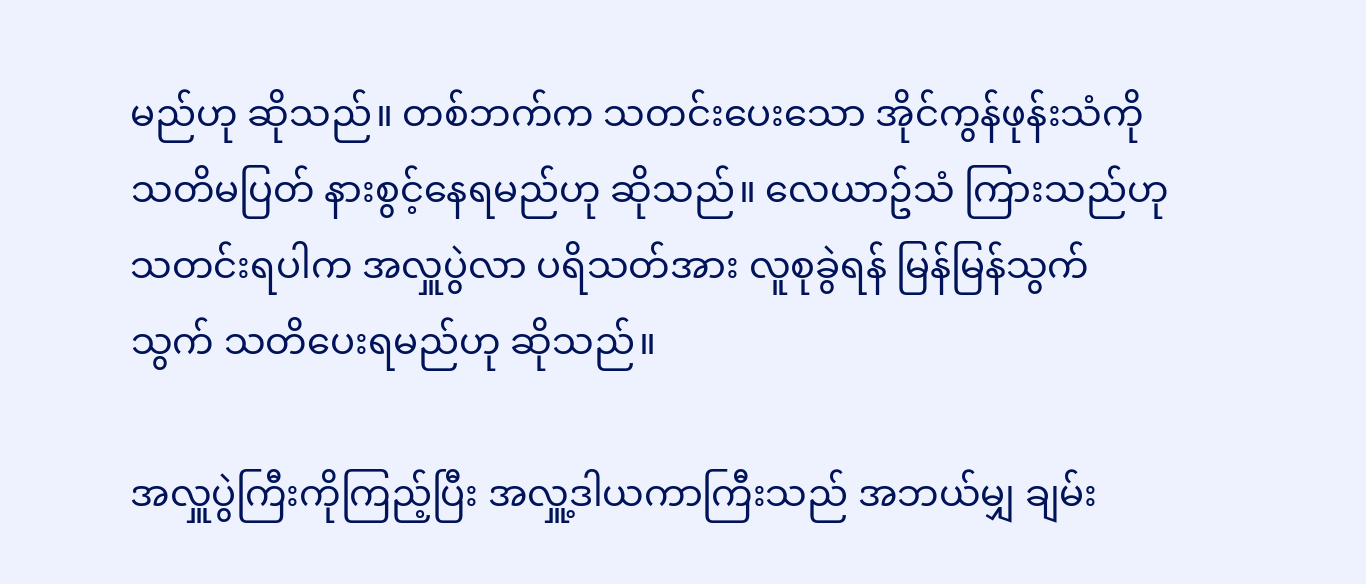မည်ဟု ဆိုသည်။ တစ်ဘက်က သတင်းပေးသော အိုင်ကွန်ဖုန်းသံကို သတိမပြတ် နားစွင့်နေရမည်ဟု ဆိုသည်။ လေယာဥ်သံ ကြားသည်ဟု သတင်းရပါက အလှူပွဲလာ ပရိသတ်အား လူစုခွဲရန် မြန်မြန်သွက်သွက် သတိပေးရမည်ဟု ဆိုသည်။

အလှူပွဲကြီးကိုကြည့်ပြီး အလှူ့ဒါယကာကြီးသည် အဘယ်မျှ ချမ်း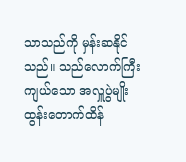သာသည်ကို မှန်းဆနိုင်သည်။ သည်လောက်ကြီးကျယ်သော အလှူပွဲမျိုး ထွန်းတောက်ထိန်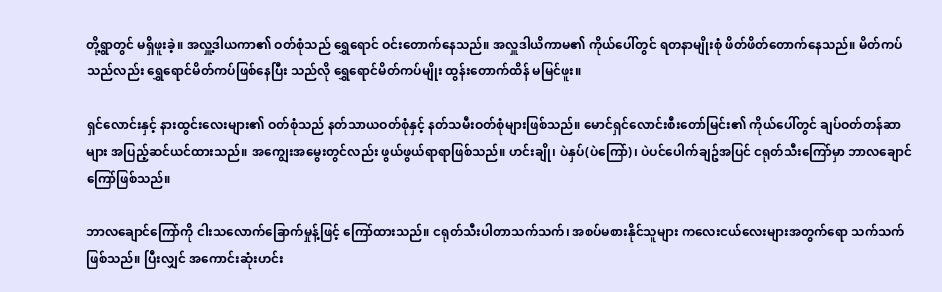တို့ရွာတွင် မရှိဖူးခဲ့။ အလှူ့ဒါယကာ၏ ဝတ်စုံသည် ရွှေရောင် ဝင်းတောက်နေသည်။ အလှူဒါယိကာမ၏ ကိုယ်ပေါ်တွင် ရတနာမျိုးစုံ ဖိတ်ဖိတ်တောက်နေသည်။ မိတ်ကပ်သည်လည်း ရွှေရောင်မိတ်ကပ်ဖြစ်နေပြီး သည်လို ရွှေရောင်မိတ်ကပ်မျိုး ထွန်းတောက်ထိန် မမြင်ဖူး။

ရှင်လောင်းနှင့် နားထွင်းလေးများ၏ ဝတ်စုံသည် နတ်သာယဝတ်စုံနှင့် နတ်သမီးဝတ်စုံများဖြစ်သည်။ မောင်ရှင်လောင်းစီးတော်မြင်း၏ ကိုယ်ပေါ်တွင် ချပ်ဝတ်တန်ဆာများ အပြည့်ဆင်ယင်ထားသည်။ အကျွေးအမွေးတွင်လည်း ဖွယ်ဖွယ်ရာရာဖြစ်သည်။ ဟင်းချို၊ ပဲနှပ်(ပဲကြော်)၊ ပဲပင်ပေါက်ချဥ်အပြင် ငရုတ်သီးကြော်မှာ ဘာလချောင်ကြော်ဖြစ်သည်။

ဘာလချောင်ကြော်ကို ငါးသလောက်ခြောက်မှုန့်ဖြင့် ကြော်ထားသည်။ ငရုတ်သီးပါတာသက်သက်၊ အစပ်မစားနိုင်သူများ ကလေးငယ်လေးများအတွက်ရော သက်သက်ဖြစ်သည်။ ပြီးလျှင် အကောင်းဆုံးဟင်း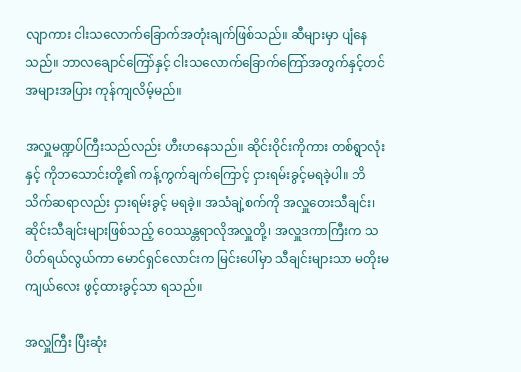လျာကား ငါးသလောက်ခြောက်အတုံးချက်ဖြစ်သည်။ ဆီများမှာ ပျံနေသည်။ ဘာလချောင်ကြော်နှင့် ငါးသလောက်ခြောက်ကြော်အတွက်နှင့်တင် အများအပြား ကုန်ကျလိမ့်မည်။

အလှူမဏ္ဍပ်ကြီးသည်လည်း ဟီးဟနေသည်။ ဆိုင်းဝိုင်းကိုကား တစ်ရွာလုံးနှင့် ကိုဘသောင်းတို့၏ ကန့်ကွက်ချက်ကြောင့် ငှားရမ်းခွင့်မရခဲ့ပါ။ ဘိသိက်ဆရာလည်း ငှားရမ်းခွင့် မရခဲ့။ အသံချဲ့စက်ကို အလှူတေးသီချင်း၊ ဆိုင်းသီချင်းများဖြစ်သည့် ဝေဿန္တရာလိုအလှူတို့၊ အလှူဒကာကြီးက သပိတ်ရယ်လွယ်ကာ မောင်ရှင်လောင်းက မြင်းပေါ်မှာ သီချင်းများသာ မတိုးမကျယ်လေး ဖွင့်ထားခွင့်သာ ရသည်။

အလှူကြီး ပြီးဆုံး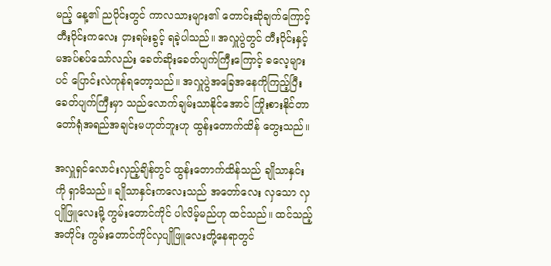မည့် နေ့၏ ညပိုင်းတွင် ကာလသားများ၏ တောင်းဆိုချက်ကြောင့် တီးဝိုင်းကလေး ငှားရမ်းခွင့် ရခဲ့ပါသည်။ အလှူပွဲတွင် တီးဝိုင်းနှင့် မအပ်စပ်သော်လည်း ခေတ်ဆိုးခေတ်ပျက်ကြီးကြောင့် ဓလေ့များပင် ပြောင်းလဲကုန်ရတော့သည်။ အလှူပွဲအခြေအနေကိုကြည့်ပြီး ခေတ်ပျက်ကြီးမှာ သည်လောက်ချမ်းသာနိုင်အောင် ကြိုးစားနိုင်တာ တော်ရုံအရည်အချင်းမဟုတ်ဘူးဟု ထွန်းတောက်ထိန် တွေးသည်။

အလှူရှင်လောင်းလှည့်ချိန်တွင် ထွန်းတောက်ထိန်သည် ချိုသာနှင်းကို ရှာမိသည်။ ချိုသာနှင်းကလေးသည် အတော်လေး လှသော လှပျိုဖြူလေးမို့ ကွမ်းတောင်ကိုင် ပါလိမ့်မည်ဟု ထင်သည်။ ထင်သည့်အတိုင်း ကွမ်းတောင်ကိုင်လှပျိုဖြူလေးတို့နေရာတွင်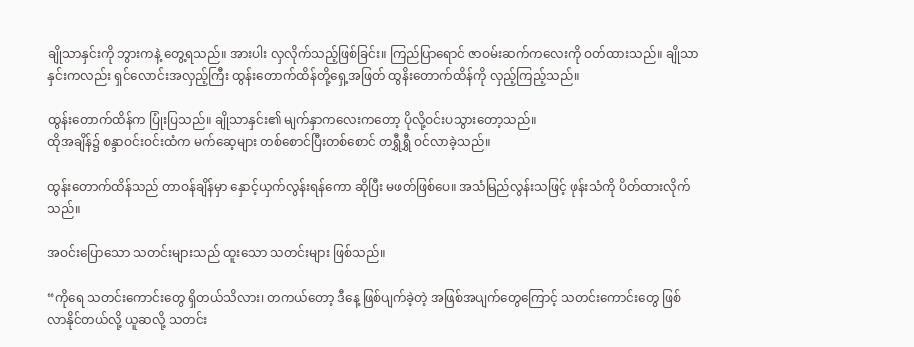ချိုသာနှင်းကို ဘွားကနဲ့ တွေ့ရသည်။ အားပါး လှလိုက်သည့်ဖြစ်ခြင်း။ ကြည်ပြာရောင် ဇာဝမ်းဆက်ကလေးကို ဝတ်ထားသည်။ ချိုသာနှင်းကလည်း ရှင်လောင်းအလှည့်ကြီး ထွန်းတောက်ထိန်တို့ရှေ့အဖြတ် ထွနိးတောက်ထိန်ကို လှည့်ကြည့်သည်။

ထွန်းတောက်ထိန်က ပြုံးပြသည်။ ချိုသာနှင်း၏ မျက်နှာကလေးကတော့ ပိုလို့ဝင်းပသွားတော့သည်။
ထိုအချိန်၌ စန္ဒာဝင်းဝင်းထံက မက်ဆေ့များ တစ်စောင်ပြီးတစ်စောင် တရွှီရွှီ ဝင်လာခဲ့သည်။

ထွန်းတောက်ထိန်သည် တာဝန်ချိန်မှာ နှောင့်ယှက်လွန်းရန်ကော ဆိုပြီး မဖတ်ဖြစ်ပေ။ အသံမြည်လွန်းသဖြင့် ဖုန်းသံကို ပိတ်ထားလိုက်သည်။

အဝင်းပြောသော သတင်းများသည် ထူးသော သတင်းများ ဖြစ်သည်။

“ကိုရေ သတင်းကောင်းတွေ ရှိတယ်သိလား၊ တကယ်တော့ ဒီနေ့ ဖြစ်ပျက်ခဲ့တဲ့ အဖြစ်အပျက်တွေကြောင့် သတင်းကောင်းတွေ ဖြစ်လာနိုင်တယ်လို့ ယူဆလို့ သတင်း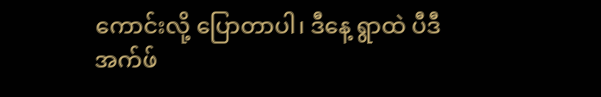ကောင်းလို့ ပြောတာပါ၊ ဒီနေ့ ရွာထဲ ပီဒီအက်ဖ်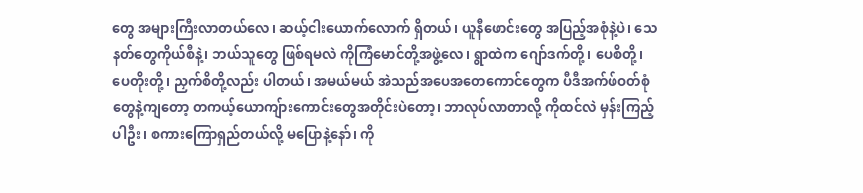တွေ အများကြီးလာတယ်လေ၊ ဆယ့်ငါးယောက်လောက် ရှိတယ်၊ ယူနီဖောင်းတွေ အပြည့်အစုံနဲ့ပဲ၊ သေနတ်တွေကိုယ်စီနဲ့၊ ဘယ်သူတွေ ဖြစ်ရမလဲ ကိုကြံမောင်တို့အဖွဲ့လေ၊ ရွာထဲက ဂျော်ဒက်တို့၊ ပေစိတို့၊ ပေတိုးတို့၊ ညှက်စိတို့လည်း ပါတယ်၊ အမယ်မယ် အဲသည်အပေအတေကောင်တွေက ပီဒီအက်ဖ်ဝတ်စုံတွေနဲ့ကျတော့ တကယ့်ယောကျ်ားကောင်းတွေအတိုင်းပဲတော့၊ ဘာလုပ်လာတာလို့ ကိုထင်လဲ မှန်းကြည့်ပါဦး၊ စကားကြောရှည်တယ်လို့ မပြောနဲ့နော်၊ ကို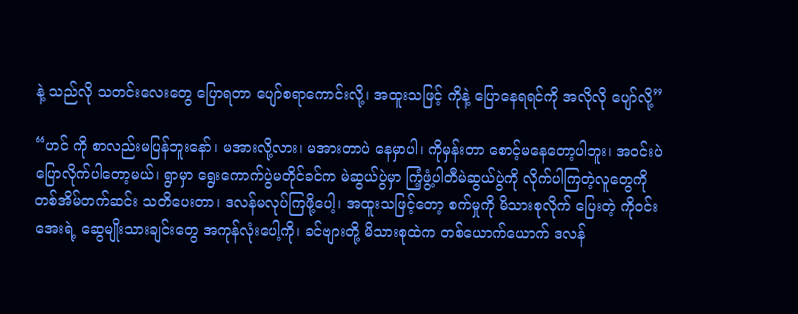နဲ့ သည်လို သတင်းလေးတွေ ပြောရတာ ပျော်စရာကောင်းလို့၊ အထူးသဖြင့် ကိုနဲ့ ပြောနေရရင်ကို အလိုလို ပျော်လို့”

“ဟင် ကို စာလည်းမပြန်ဘူးနော်၊ မအားလို့လား၊ မအားတာပဲ နေမှာပါ၊ ကိုမှန်းတာ စောင့်မနေတော့ပါဘူး၊ အဝင်းပဲ ပြောလိုက်ပါတော့မယ်၊ ရွာမှာ ရွေးကောက်ပွဲမတိုင်ခင်က မဲဆွယ်ပွဲမှာ ကြံ့ဖွံ့ပါတီမဲဆွယ်ပွဲကို လိုက်ပါကြတဲ့လူတွေကို တစ်အိမ်တက်ဆင်း သတိပေးတာ၊ ဒလန်မလုပ်ကြဖို့ပေါ့၊ အထူးသဖြင့်တော့ စက်မှုကို မိသားစုလိုက် ပြေးတဲ့ ကိုဝင်းအေးရဲ့ ဆွေမျိုးသားချင်းတွေ အကုန်လုံးပေါ့ကို၊ ခင်ဗျားတို့ မိသားစုထဲက တစ်ယောက်ယောက် ဒလန်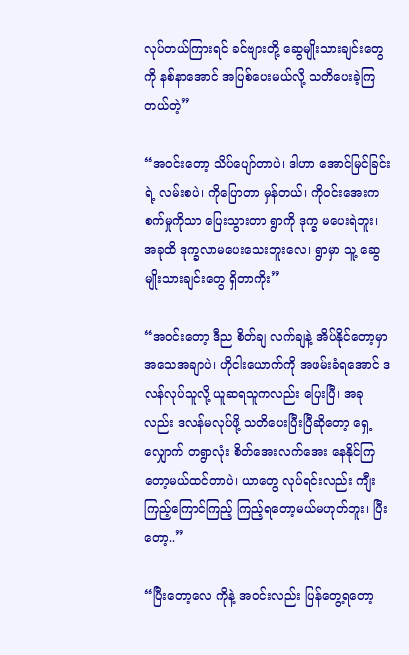လုပ်တယ်ကြားရင် ခင်ဗျားတို့ ဆွေမျိုးသားချင်းတွေကို နစ်နာအောင် အပြစ်ပေးမယ်လို့ သတိပေးခဲ့ကြတယ်တဲ့”

“အဝင်းတော့ သိပ်ပျော်တာပဲ၊ ဒါဟာ အောင်မြင်ခြင်းရဲ့ လမ်းစပဲ၊ ကိုပြောတာ မှန်တယ်၊ ကိုဝင်းအေးက စက်မှုကိုသာ ပြေးသွားတာ ရွာကို ဒုက္ခ မပေးရဲဘူး၊ အခုထိ ဒုက္ခလာမပေးသေးဘူးလေ၊ ရွာမှာ သူ့ ဆွေမျိုးသားချင်းတွေ ရှိတာကိုး”

“အဝင်းတော့ ဒီည စိတ်ချ လက်ချနဲ့ အိပ်နိုင်တော့မှာ အသေအချာပဲ၊ ဟိုငါးယောက်ကို အဖမ်းခံရအောင် ဒလန်လုပ်သူလို့ ယူဆရသူကလည်း ပြေးပြီ၊ အခုလည်း ဒလန်မလုပ်ဖို့ သတိပေးပြီးပြီဆိုတော့ ရှေ့လျှောက် တရွာလုံး စိတ်အေးလက်အေး နေနိုင်ကြတော့မယ်ထင်တာပဲ၊ ယာတွေ လုပ်ရင်းလည်း ကျီးကြည့်ကြောင်ကြည့် ကြည့်ရတော့မယ်မဟုတ်ဘူး၊ ပြီးတော့..”

“ပြီးတော့လေ ကိုနဲ့ အဝင်းလည်း ပြန်တွေ့ရတော့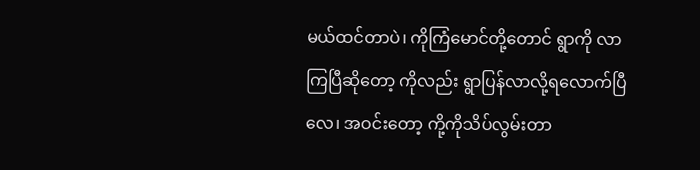မယ်ထင်တာပဲ၊ ကိုကြံမောင်တို့တောင် ရွာကို လာကြပြီဆိုတော့ ကိုလည်း ရွာပြန်လာလို့ရလောက်ပြီလေ၊ အဝင်းတော့ ကို့ကိုသိပ်လွမ်းတာ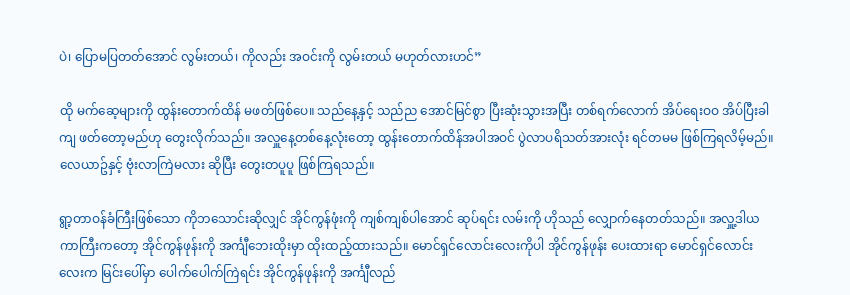ပဲ၊ ပြောမပြတတ်အောင် လွမ်းတယ်၊ ကိုလည်း အဝင်းကို လွမ်းတယ် မဟုတ်လားဟင်”

ထို မက်ဆေ့များကို ထွန်းတောက်ထိန် မဖတ်ဖြစ်ပေ။ သည်နေ့နှင့် သည်ည အောင်မြင်စွာ ပြီးဆုံးသွားအပြီး တစ်ရက်လောက် အိပ်ရေးဝဝ အိပ်ပြီးခါကျ ဖတ်တော့မည်ဟု တွေးလိုက်သည်။ အလှူနေ့တစ်နေ့လုံးတော့ ထွန်းတောက်ထိန်အပါအဝင် ပွဲလာပရိသတ်အားလုံး ရင်တမမ ဖြစ်ကြရလိမ့်မည်။ လေယာဥ်နှင့် ဗုံးလာကြဲမလား ဆိုပြီး တွေးတပူပူ ဖြစ်ကြရသည်။

ရွာ့တာဝန်ခံကြီးဖြစ်သော ကိုဘသောင်းဆိုလျှင် အိုင်ကွန်ဖုံးကို ကျစ်ကျစ်ပါအောင် ဆုပ်ရင်း လမ်းကို ဟိုသည် လျှောက်နေတတ်သည်။ အလှူ့ဒါယကာကြီးကတော့ အိုင်ကွန်ဖုန်းကို အင်္ကျီဘေးထိုးမှာ ထိုးထည့်ထားသည်။ မောင်ရှင်လောင်းလေးကိုပါ အိုင်ကွန်ဖုန်း ပေးထားရာ မောင်ရှင်လောင်းလေးက မြင်းပေါ်မှာ ပေါက်ပေါက်ကြဲရင်း အိုင်ကွန်ဖုန်းကို အင်္ကျီလည်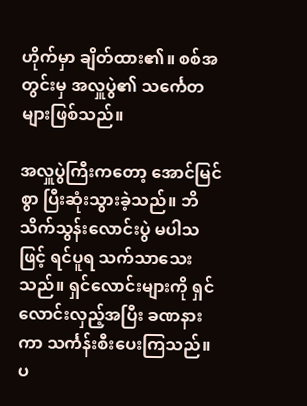ဟိုက်မှာ ချိတ်ထား၏။ စစ်အတွင်းမှ အလှူပွဲ၏ သင်္ကေတများဖြစ်သည်။

အလှူပွဲကြီးကတော့ အောင်မြင်စွာ ပြီးဆုံးသွားခဲ့သည်။ ဘိသိက်သွန်းလောင်းပွဲ မပါသဖြင့် ရင်ပူရ သက်သာသေးသည်။ ရှင်လောင်းများကို ရှင်လောင်းလှည့်အပြီး ခဏနားကာ သင်္ကန်းစီးပေးကြသည်။ ပ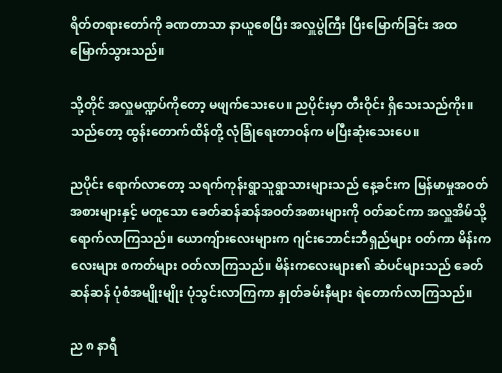ရိတ်တရားတော်ကို ခဏတာသာ နာယူစေပြီး အလှူပွဲကြီး ပြီးမြောက်ခြင်း အထမြောက်သွားသည်။

သို့တိုင် အလှူမဏ္ဍပ်ကိုတော့ မဖျက်သေးပေ။ ညပိုင်းမှာ တီးဝိုင်း ရှိသေးသည်ကိုး။ သည်တော့ ထွန်းတောက်ထိန်တို့ လုံခြုံရေးတာဝန်က မပြီးဆုံးသေးပေ။

ညပိုင်း ရောက်လာတော့ သရက်ကုန်းရွာသူရွာသားများသည် နေ့ခင်းက မြန်မာမှုအဝတ်အစားများနှင့် မတူသော ခေတ်ဆန်ဆန်အဝတ်အစားများကို ဝတ်ဆင်ကာ အလှူအိမ်သို့ ရောက်လာကြသည်။ ယောကျ်ားလေးများက ဂျင်းဘောင်းဘီရှည်များ ဝတ်ကာ မိန်းကလေးများ စကတ်များ ဝတ်လာကြသည်။ မိန်းကလေးများ၏ ဆံပင်များသည် ခေတ်ဆန်ဆန် ပုံစံအမျိုးမျိုး ပုံသွင်းလာကြကာ နှုတ်ခမ်းနီများ ရဲတောက်လာကြသည်။

ည ၈ နာရီ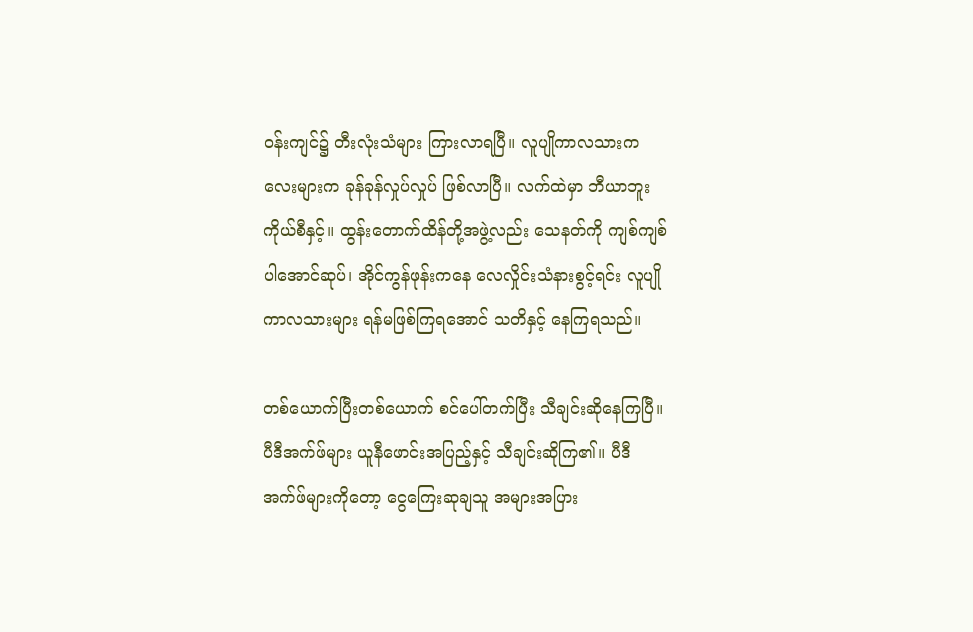ဝန်းကျင်၌ တီးလုံးသံများ ကြားလာရပြီ။ လူပျိုကာလသားကလေးများက ခုန်ခုန်လှုပ်လှုပ် ဖြစ်လာပြီ။ လက်ထဲမှာ ဘီယာဘူးကိုယ်စီနှင့်။ ထွန်းတောက်ထိန်တို့အဖွဲ့လည်း သေနတ်ကို ကျစ်ကျစ်ပါအောင်ဆုပ်၊ အိုင်ကွန်ဖုန်းကနေ လေလှိုင်းသံနားစွင့်ရင်း လူပျိုကာလသားများ ရန်မဖြစ်ကြရအောင် သတိနှင့် နေကြရသည်။

တစ်ယောက်ပြီးတစ်ယောက် စင်ပေါ်တက်ပြီး သီချင်းဆိုနေကြပြီ။ ပီဒီအက်ဖ်များ ယူနီဖောင်းအပြည့်နှင့် သီချင်းဆိုကြ၏။ ပီဒီအက်ဖ်များကိုတော့ ငွေကြေးဆုချသူ အများအပြား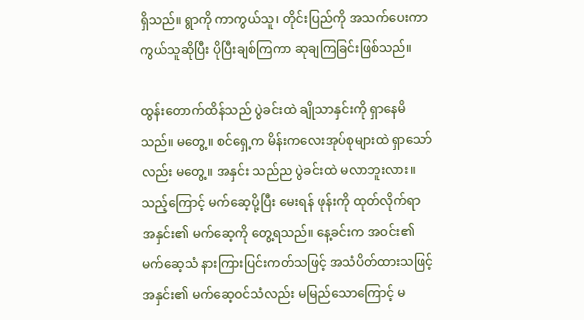ရှိသည်။ ရွာကို ကာကွယ်သူ၊ တိုင်းပြည်ကို အသက်ပေးကာကွယ်သူဆိုပြီး ပိုပြီးချစ်ကြကာ ဆုချကြခြင်းဖြစ်သည်။

ထွန်းတောက်ထိန်သည် ပွဲခင်းထဲ ချိုသာနှင်းကို ရှာနေမိသည်။ မတွေ့။ စင်ရှေ့က မိန်းကလေးအုပ်စုများထဲ ရှာသော်လည်း မတွေ့။ အနှင်း သည်ည ပွဲခင်းထဲ မလာဘူးလား။ သည့်ကြောင့် မက်ဆေ့ပို့ပြီး မေးရန် ဖုန်းကို ထုတ်လိုက်ရာ အနှင်း၏ မက်ဆေ့ကို တွေ့ရသည်။ နေ့ခင်းက အဝင်း၏ မက်ဆေ့သံ နားကြားပြင်းကတ်သဖြင့် အသံပိတ်ထားသဖြင့် အနှင်း၏ မက်ဆေ့ဝင်သံလည်း မမြည်သောကြောင့် မ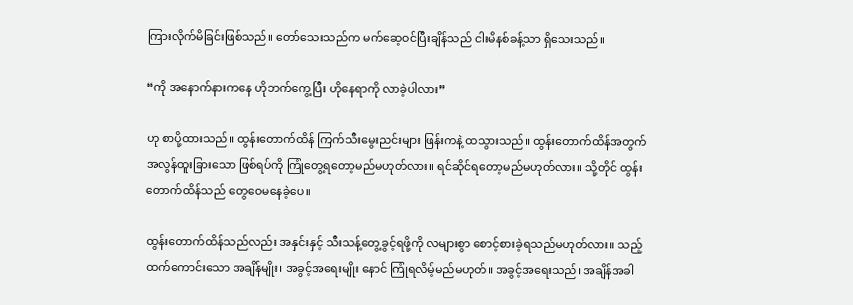ကြားလိုက်မိခြင်းဖြစ်သည်။ တော်သေးသည်က မက်ဆေ့ဝင်ပြီးချိန်သည် ငါးမိနစ်ခန့်သာ ရှိသေးသည်။

“ကို အနောက်နားကနေ ဟိုဘက်ကွေ့ပြီး ဟိုနေရာကို လာခဲ့ပါလား”

ဟု စာပို့ထားသည်။ ထွန်းတောက်ထိန် ကြက်သီးမွေးညင်းများ ဖြန်းကနဲ့ ထသွားသည်။ ထွန်းတောက်ထိန်အတွက် အလွန်ထူးခြားသော ဖြစ်ရပ်ကို ကြုံတွေ့ရတော့မည်မဟုတ်လား။ ရင်ဆိုင်ရတော့မည်မဟုတ်လား။ သို့တိုင် ထွန်းတောက်ထိန်သည် တွေဝေမနေခဲ့ပေ။

ထွန်းတောက်ထိန်သည်လည်း အနှင်းနှင့် သီးသန့်တွေ့ခွင့်ရဖို့ကို လများစွာ စောင့်စားခဲ့ရသည်မဟုတ်လား။ သည့်ထက်ကောင်းသော အချိန်မျိုး၊ အခွင့်အရေးမျိုး နောင် ကြုံရလိမ့်မည်မဟုတ်။ အခွင့်အရေးသည်၊ အချိန်အခါ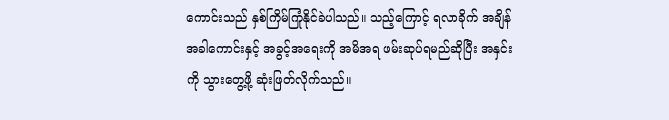ကောင်းသည် နှစ်ကြိမ်ကြုံနိုင်ခဲပါသည်။ သည့်ကြောင့် ရလာခိုက် အချိန်အခါကောင်းနှင့် အခွင့်အရေးကို အမိအရ ဖမ်းဆုပ်ရမည်ဆိုပြီး အနှင်းကို သွားတွေ့ဖို့ ဆုံးဖြတ်လိုက်သည်။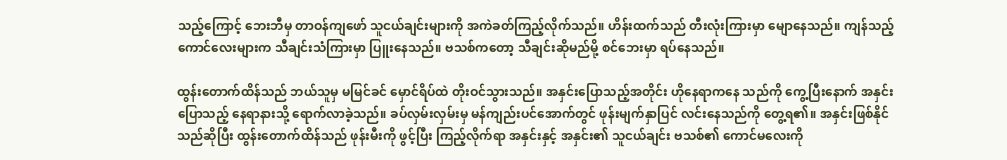သည့်ကြောင့် ဘေးဘီမှ တာဝန်ကျဖော် သူငယ်ချင်းများကို အကဲခတ်ကြည့်လိုက်သည်။ ဟိန်းထက်သည် တီးလုံးကြားမှာ မျောနေသည်။ ကျန်သည့်ကောင်လေးများက သီချင်းသံကြားမှာ ပြူးနေသည်။ ဗသစ်ကတော့ သီချင်းဆိုမည်မို့ စင်ဘေးမှာ ရပ်နေသည်။

ထွန်းတောက်ထိန်သည် ဘယ်သူမှ မမြင်ခင် မှောင်ရိပ်ထဲ တိုးဝင်သွားသည်။ အနှင်းပြောသည့်အတိုင်း ဟိုနေရာကနေ သည်ကို ကွေ့ပြီးနောက် အနှင်းပြောသည့် နေရာနားသို့ ရောက်လာခဲ့သည်။ ခပ်လှမ်းလှမ်းမှ မန်ကျည်းပင်အောက်တွင် ဖုန်းမျက်နှာပြင် လင်းနေသည်ကို တွေ့ရ၏။ အနှင်းဖြစ်နိုင်သည်ဆိုပြီး ထွန်းတောက်ထိန်သည် ဖုန်းမီးကို ဖွင့်ပြီး ကြည့်လိုက်ရာ အနှင်းနှင့် အနှင်း၏ သူငယ်ချင်း ဗသစ်၏ ကောင်မလေးကို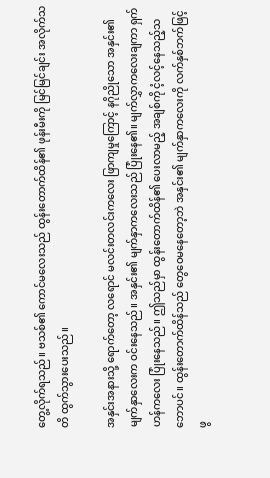တွေ့လိုက်ရသည်။ ဗသစ်၏ ကောင်မလေးသည် ထွန်းတောက်ထိန်၏ ဖုန်းမီးကို မြင်မြင်ချင်း အလိုက်သတိ ထွက်သွားပေးသည်။

အနှင်းအနားသို့ ရောက်တော့ လရောင် မလင်းတလင်းကလေး ဖြာကျမှုကြောင့် နဂိုညိုသော အနှင်း၏ မျက်နှာလေးက ဝင်းနေသည်။ အနှင်း၏ မျက်နှာကလေးသည် ပြုံးနေ၏။ မျက်လွှာကလေးချကာ ရှက်ဟန်ကလေး ပြုံးနေသည်။ ဤသည်မှာ ထွန်းတောက်ထိန်၏ ပေးလာမည့် အချစ်ကို ငံ့လင့်နေသည့်သဘောပင်။ ထွန်းတောက်ထိန်သည် တွေဝေမနေတော့ဘဲ အနှင်း၏ မျက်နှာကလေးကို လက်နှစ်ဘက်ဖြင့် ဖွ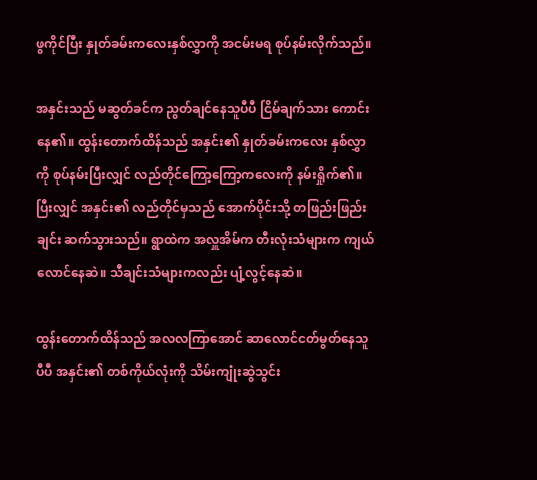ဖွကိုင်ပြီး နှုတ်ခမ်းကလေးနှစ်လွှာကို အငမ်းမရ စုပ်နမ်းလိုက်သည်။

အနှင်းသည် မဆွတ်ခင်က ညွတ်ချင်နေသူပီပီ ငြိမ်ချက်သား ကောင်းနေ၏။ ထွန်းတောက်ထိန်သည် အနှင်း၏ နှုတ်ခမ်းကလေး နှစ်လွှာကို စုပ်နမ်းပြီးလျှင် လည်တိုင်ကြော့ကြော့ကလေးကို နမ်းရှိုက်၏။ ပြီးလျှင် အနှင်း၏ လည်တိုင်မှသည် အောက်ပိုင်းသို့ တဖြည်းဖြည်းချင်း ဆက်သွားသည်။ ရွာထဲက အလှူအိမ်က တီးလုံးသံများက ကျယ်လောင်နေဆဲ။ သီချင်းသံများကလည်း ပျံ့လွင့်နေဆဲ။

ထွန်းတောက်ထိန်သည် အလလကြာအောင် ဆာလောင်ငတ်မွတ်နေသူပီပီ အနှင်း၏ တစ်ကိုယ်လုံးကို သိမ်းကျုံးဆွဲသွင်း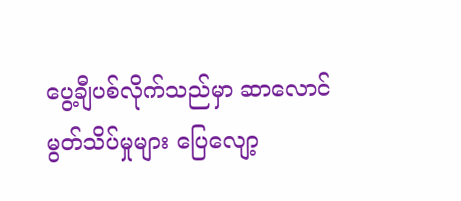ပွေ့ချီပစ်လိုက်သည်မှာ ဆာလောင်မွတ်သိပ်မှုများ ပြေလျော့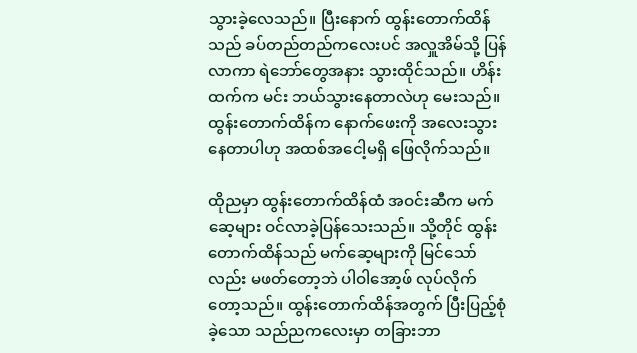သွားခဲ့လေသည်။ ပြီးနောက် ထွန်းတောက်ထိန်သည် ခပ်တည်တည်ကလေးပင် အလှူအိမ်သို့ ပြန်လာကာ ရဲဘော်တွေအနား သွားထိုင်သည်။ ဟိန်းထက်က မင်း ဘယ်သွားနေတာလဲဟု မေးသည်။ ထွန်းတောက်ထိန်က နောက်ဖေးကို အလေးသွားနေတာပါဟု အထစ်အငေါ့မရှိ ဖြေလိုက်သည်။

ထိုညမှာ ထွန်းတောက်ထိန်ထံ အဝင်းဆီက မက်ဆေ့များ ဝင်လာခဲ့ပြန်သေးသည်။ သို့တိုင် ထွန်းတောက်ထိန်သည် မက်ဆေ့များကို မြင်သော်လည်း မဖတ်တော့ဘဲ ပါဝါအော့ဖ် လုပ်လိုက်တော့သည်။ ထွန်းတောက်ထိန်အတွက် ပြီးပြည့်စုံခဲ့သော သည်ညကလေးမှာ တခြားဘာ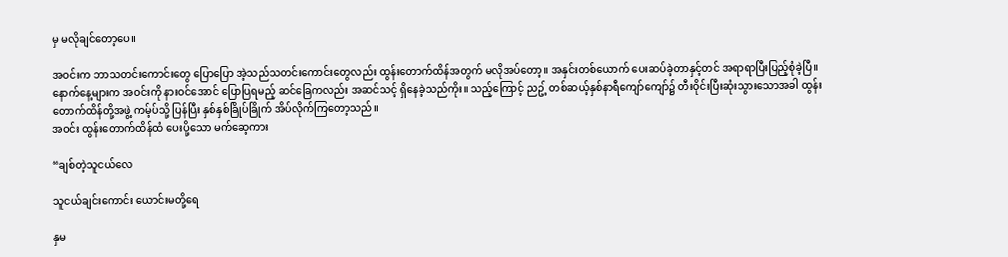မှ မလိုချင်တော့ပေ။

အဝင်းက ဘာသတင်းကောင်းတွေ ပြောပြော အဲ့သည်သတင်းကောင်းတွေလည်း ထွန်းတောက်ထိန်အတွက် မလိုအပ်တော့။ အနှင်းတစ်ယောက် ပေးဆပ်ခဲ့တာနှင့်တင် အရာရာပြီးပြည့်စုံခဲ့ပြီ။ နောက်နေ့များက အဝင်းကို နားဝင်အောင် ပြောပြရမည့် ဆင်ခြေကလည်း အဆင်သင့် ရှိနေခဲ့သည်ကိုး။ သည့်ကြောင့် ညဥ့် တစ်ဆယ့်နှစ်နာရီကျော်ကျော်၌ တီးဝိုင်းပြီးဆုံးသွားသောအခါ ထွန်းတောက်ထိန်တို့အဖွဲ့ ကမ့်ပ်သို့ ပြန်ပြီး နှစ်နှစ်ခြိုပ်ခြိုက် အိပ်လိုက်ကြတော့သည်။
အဝင်း ထွန်းတောက်ထိန်ထံ ပေးပို့သော မက်ဆေ့ကား

“ချစ်တဲ့သူငယ်လေ

သူငယ်ချင်းကောင်း ယောင်းမတို့ရေ

နှမ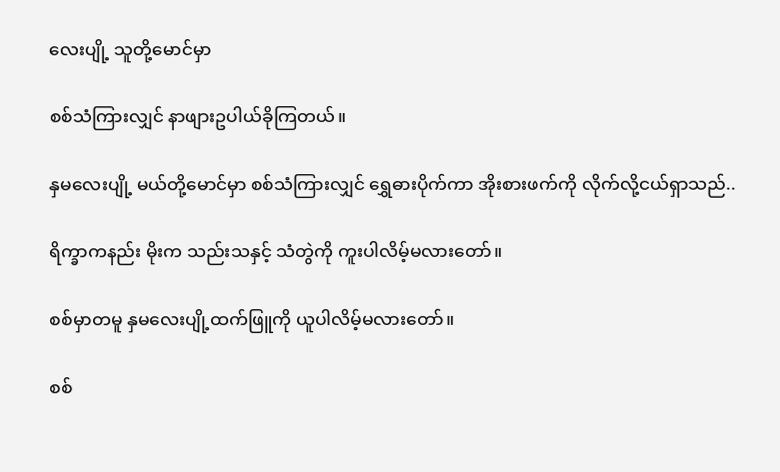လေးပျို့ သူတို့မောင်မှာ

စစ်သံကြားလျှင် နာဖျားဥပါယ်ခိုကြတယ်။

နှမလေးပျို့ မယ်တို့မောင်မှာ စစ်သံကြားလျှင် ရွှေဓားပိုက်ကာ အိုးစားဖက်ကို လိုက်လို့ငယ်ရှာသည်..

ရိက္ခာကနည်း မိုးက သည်းသနှင့် သံတွဲကို ကူးပါလိမ့်မလားတော်။

စစ်မှာတမူ နှမလေးပျို့ထက်ဖြူကို ယူပါလိမ့်မလားတော်။

စစ်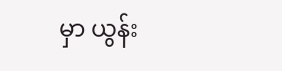မှာ ယွန်း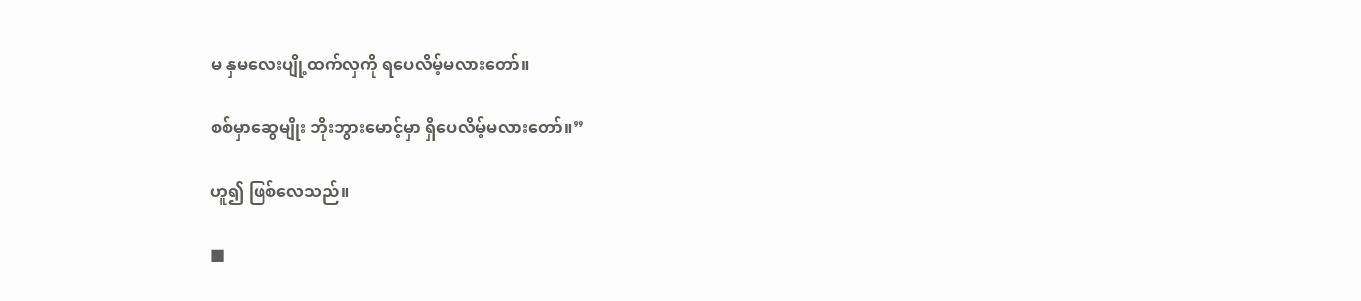မ နှမလေးပျို့ထက်လှကို ရပေလိမ့်မလားတော်။

စစ်မှာဆွေမျိုး ဘိုးဘွားမောင့်မှာ ရှိပေလိမ့်မလားတော်။”

ဟူ၍ ဖြစ်လေသည်။

■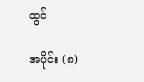ထွင်

အပိုင်း (၈)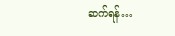ဆက်ရန်…